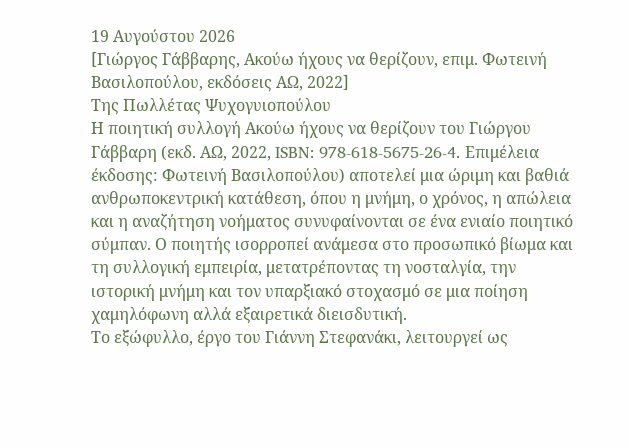19 Αυγούστου 2026
[Γιώργος Γάββαρης, Ακούω ήχους να θερίζουν, επιμ. Φωτεινή Βασιλοπούλου, εκδόσεις ΑΩ, 2022]
Της Πωλλέτας Ψυχογυιοπούλου
Η ποιητική συλλογή Ακούω ήχους να θερίζουν του Γιώργου Γάββαρη (εκδ. ΑΩ, 2022, ISBN: 978-618-5675-26-4. Επιμέλεια έκδοσης: Φωτεινή Βασιλοπούλου) αποτελεί μια ώριμη και βαθιά ανθρωποκεντρική κατάθεση, όπου η μνήμη, ο χρόνος, η απώλεια και η αναζήτηση νοήματος συνυφαίνονται σε ένα ενιαίο ποιητικό σύμπαν. Ο ποιητής ισορροπεί ανάμεσα στο προσωπικό βίωμα και τη συλλογική εμπειρία, μετατρέποντας τη νοσταλγία, την ιστορική μνήμη και τον υπαρξιακό στοχασμό σε μια ποίηση χαμηλόφωνη αλλά εξαιρετικά διεισδυτική.
Το εξώφυλλο, έργο του Γιάννη Στεφανάκι, λειτουργεί ως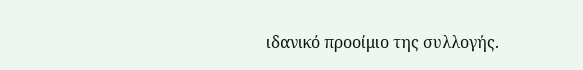ιδανικό προοίμιο της συλλογής.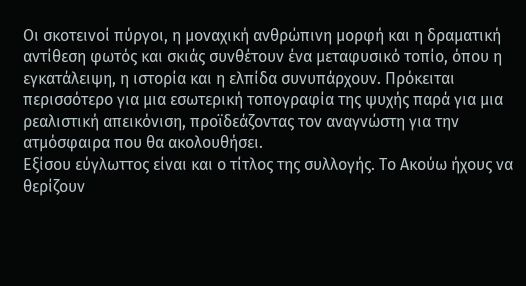Οι σκοτεινοί πύργοι, η μοναχική ανθρώπινη μορφή και η δραματική αντίθεση φωτός και σκιάς συνθέτουν ένα μεταφυσικό τοπίο, όπου η εγκατάλειψη, η ιστορία και η ελπίδα συνυπάρχουν. Πρόκειται περισσότερο για μια εσωτερική τοπογραφία της ψυχής παρά για μια ρεαλιστική απεικόνιση, προϊδεάζοντας τον αναγνώστη για την ατμόσφαιρα που θα ακολουθήσει.
Εξίσου εύγλωττος είναι και ο τίτλος της συλλογής. Το Ακούω ήχους να θερίζουν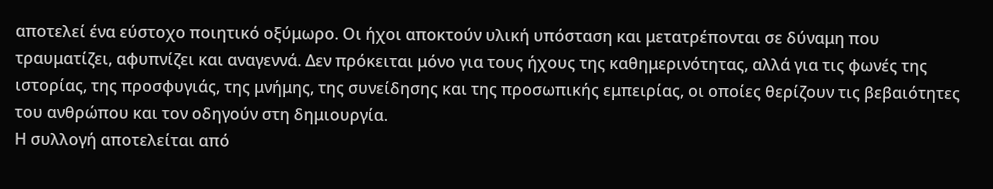αποτελεί ένα εύστοχο ποιητικό οξύμωρο. Οι ήχοι αποκτούν υλική υπόσταση και μετατρέπονται σε δύναμη που τραυματίζει, αφυπνίζει και αναγεννά. Δεν πρόκειται μόνο για τους ήχους της καθημερινότητας, αλλά για τις φωνές της ιστορίας, της προσφυγιάς, της μνήμης, της συνείδησης και της προσωπικής εμπειρίας, οι οποίες θερίζουν τις βεβαιότητες του ανθρώπου και τον οδηγούν στη δημιουργία.
Η συλλογή αποτελείται από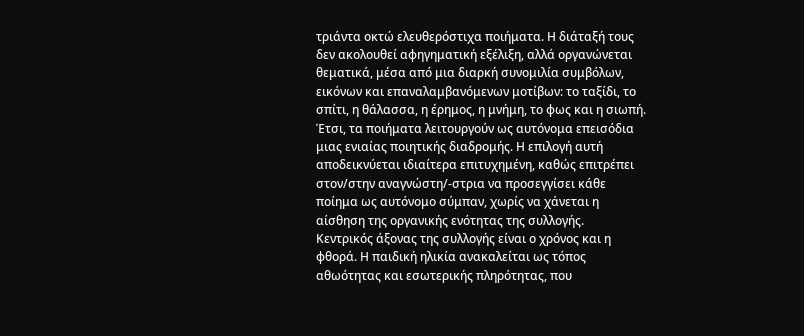τριάντα οκτώ ελευθερόστιχα ποιήματα. Η διάταξή τους δεν ακολουθεί αφηγηματική εξέλιξη, αλλά οργανώνεται θεματικά, μέσα από μια διαρκή συνομιλία συμβόλων, εικόνων και επαναλαμβανόμενων μοτίβων: το ταξίδι, το σπίτι, η θάλασσα, η έρημος, η μνήμη, το φως και η σιωπή. Έτσι, τα ποιήματα λειτουργούν ως αυτόνομα επεισόδια μιας ενιαίας ποιητικής διαδρομής. Η επιλογή αυτή αποδεικνύεται ιδιαίτερα επιτυχημένη, καθώς επιτρέπει στον/στην αναγνώστη/-στρια να προσεγγίσει κάθε ποίημα ως αυτόνομο σύμπαν, χωρίς να χάνεται η αίσθηση της οργανικής ενότητας της συλλογής.
Κεντρικός άξονας της συλλογής είναι ο χρόνος και η φθορά. Η παιδική ηλικία ανακαλείται ως τόπος αθωότητας και εσωτερικής πληρότητας, που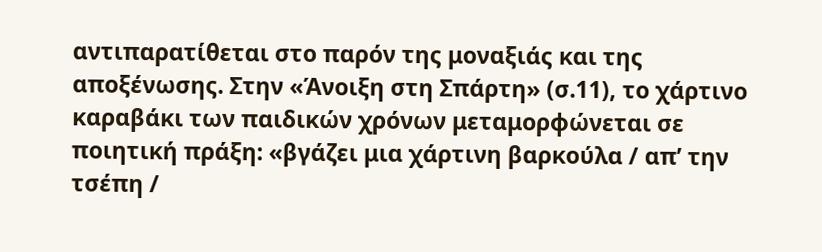αντιπαρατίθεται στο παρόν της μοναξιάς και της αποξένωσης. Στην «Άνοιξη στη Σπάρτη» (σ.11), το χάρτινο καραβάκι των παιδικών χρόνων μεταμορφώνεται σε ποιητική πράξη: «βγάζει μια χάρτινη βαρκούλα / απ’ την τσέπη /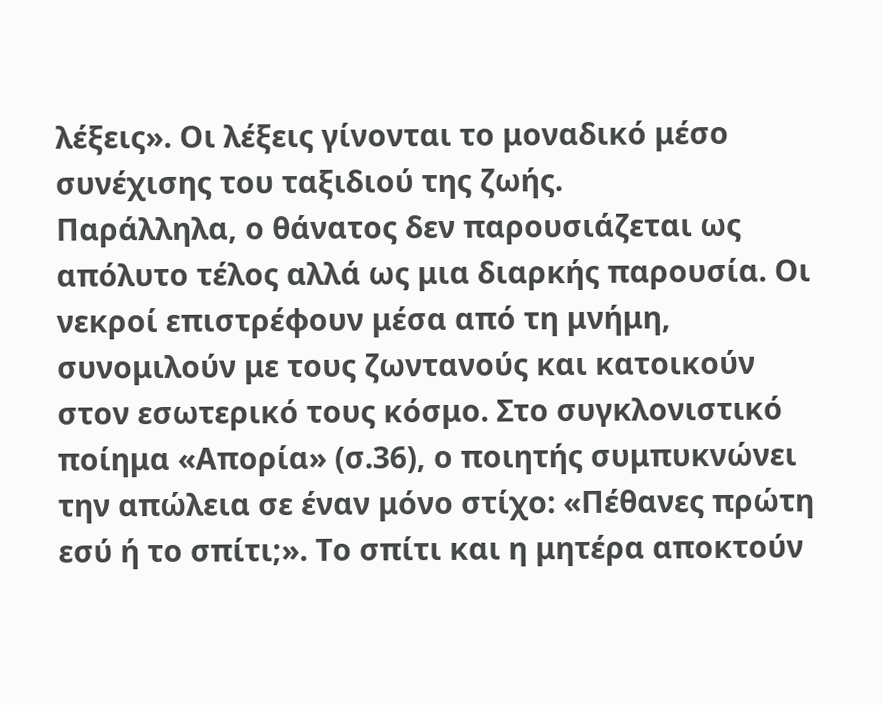λέξεις». Οι λέξεις γίνονται το μοναδικό μέσο συνέχισης του ταξιδιού της ζωής.
Παράλληλα, ο θάνατος δεν παρουσιάζεται ως απόλυτο τέλος αλλά ως μια διαρκής παρουσία. Οι νεκροί επιστρέφουν μέσα από τη μνήμη, συνομιλούν με τους ζωντανούς και κατοικούν στον εσωτερικό τους κόσμο. Στο συγκλονιστικό ποίημα «Απορία» (σ.36), ο ποιητής συμπυκνώνει την απώλεια σε έναν μόνο στίχο: «Πέθανες πρώτη εσύ ή το σπίτι;». Το σπίτι και η μητέρα αποκτούν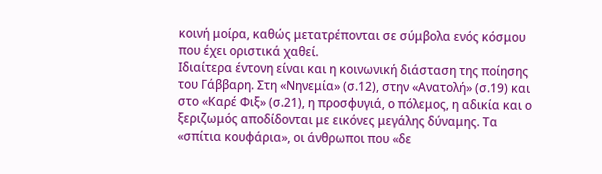κοινή μοίρα, καθώς μετατρέπονται σε σύμβολα ενός κόσμου που έχει οριστικά χαθεί.
Ιδιαίτερα έντονη είναι και η κοινωνική διάσταση της ποίησης του Γάββαρη. Στη «Νηνεμία» (σ.12), στην «Ανατολή» (σ.19) και στο «Καρέ Φιξ» (σ.21), η προσφυγιά, ο πόλεμος, η αδικία και ο ξεριζωμός αποδίδονται με εικόνες μεγάλης δύναμης. Τα «σπίτια κουφάρια», οι άνθρωποι που «δε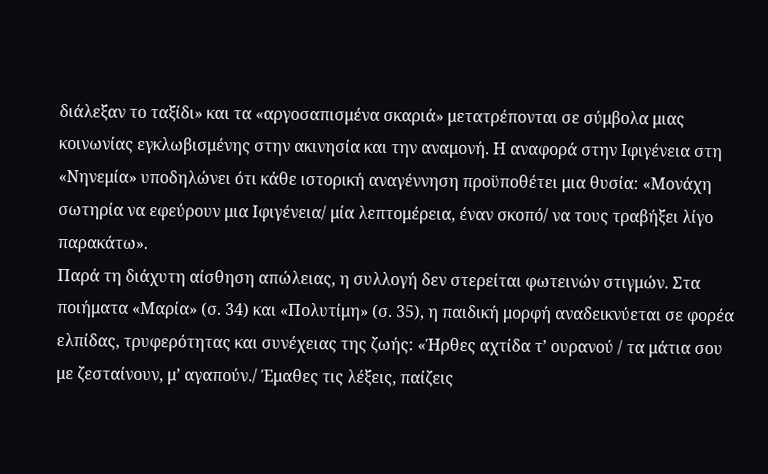διάλεξαν το ταξίδι» και τα «αργοσαπισμένα σκαριά» μετατρέπονται σε σύμβολα μιας κοινωνίας εγκλωβισμένης στην ακινησία και την αναμονή. Η αναφορά στην Ιφιγένεια στη «Νηνεμία» υποδηλώνει ότι κάθε ιστορική αναγέννηση προϋποθέτει μια θυσία: «Μονάχη σωτηρία να εφεύρουν μια Ιφιγένεια/ μία λεπτομέρεια, έναν σκοπό/ να τους τραβήξει λίγο παρακάτω».
Παρά τη διάχυτη αίσθηση απώλειας, η συλλογή δεν στερείται φωτεινών στιγμών. Στα ποιήματα «Μαρία» (σ. 34) και «Πολυτίμη» (σ. 35), η παιδική μορφή αναδεικνύεται σε φορέα ελπίδας, τρυφερότητας και συνέχειας της ζωής: «Ήρθες αχτίδα τ’ ουρανού / τα μάτια σου με ζεσταίνουν, μ’ αγαπούν./ Έμαθες τις λέξεις, παίζεις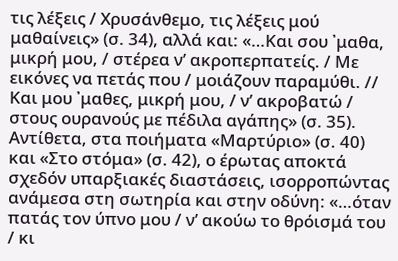τις λέξεις / Χρυσάνθεμο, τις λέξεις μού μαθαίνεις» (σ. 34), αλλά και: «…Και σου ᾿μαθα, μικρή μου, / στέρεα ν’ ακροπερπατείς. / Με εικόνες να πετάς που / μοιάζουν παραμύθι. // Και μου ᾿μαθες, μικρή μου, / ν’ ακροβατώ / στους ουρανούς με πέδιλα αγάπης» (σ. 35). Αντίθετα, στα ποιήματα «Μαρτύριο» (σ. 40) και «Στο στόμα» (σ. 42), ο έρωτας αποκτά σχεδόν υπαρξιακές διαστάσεις, ισορροπώντας ανάμεσα στη σωτηρία και στην οδύνη: «…όταν πατάς τον ύπνο μου / ν’ ακούω το θρόισμά του / κι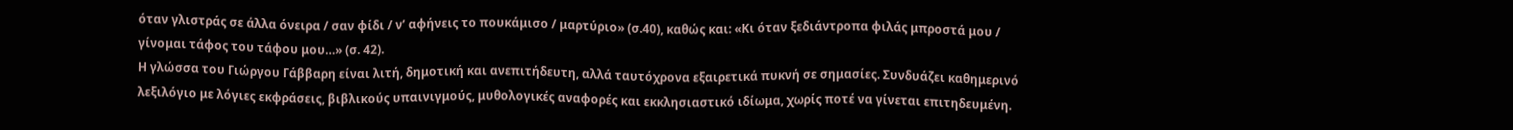όταν γλιστράς σε άλλα όνειρα / σαν φίδι / ν’ αφήνεις το πουκάμισο / μαρτύριο» (σ.40), καθώς και: «Κι όταν ξεδιάντροπα φιλάς μπροστά μου / γίνομαι τάφος του τάφου μου…» (σ. 42).
Η γλώσσα του Γιώργου Γάββαρη είναι λιτή, δημοτική και ανεπιτήδευτη, αλλά ταυτόχρονα εξαιρετικά πυκνή σε σημασίες. Συνδυάζει καθημερινό λεξιλόγιο με λόγιες εκφράσεις, βιβλικούς υπαινιγμούς, μυθολογικές αναφορές και εκκλησιαστικό ιδίωμα, χωρίς ποτέ να γίνεται επιτηδευμένη.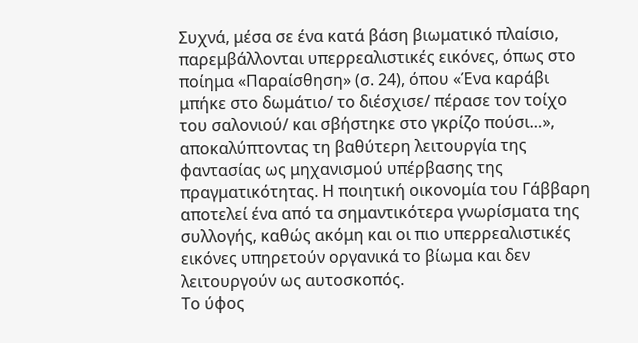Συχνά, μέσα σε ένα κατά βάση βιωματικό πλαίσιο, παρεμβάλλονται υπερρεαλιστικές εικόνες, όπως στο ποίημα «Παραίσθηση» (σ. 24), όπου «Ένα καράβι μπήκε στο δωμάτιο/ το διέσχισε/ πέρασε τον τοίχο του σαλονιού/ και σβήστηκε στο γκρίζο πούσι…», αποκαλύπτοντας τη βαθύτερη λειτουργία της φαντασίας ως μηχανισμού υπέρβασης της πραγματικότητας. Η ποιητική οικονομία του Γάββαρη αποτελεί ένα από τα σημαντικότερα γνωρίσματα της συλλογής, καθώς ακόμη και οι πιο υπερρεαλιστικές εικόνες υπηρετούν οργανικά το βίωμα και δεν λειτουργούν ως αυτοσκοπός.
Το ύφος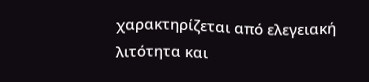χαρακτηρίζεται από ελεγειακή λιτότητα και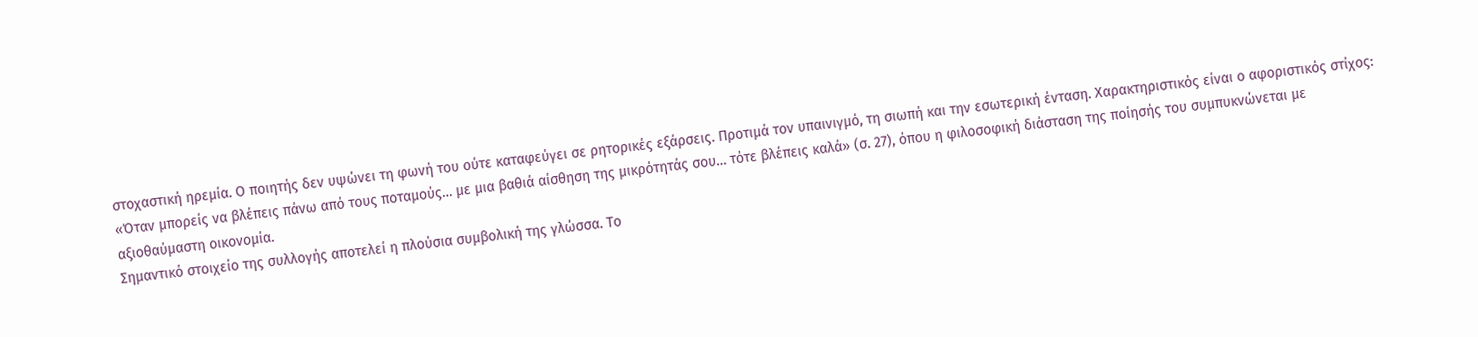στοχαστική ηρεμία. Ο ποιητής δεν υψώνει τη φωνή του ούτε καταφεύγει σε ρητορικές εξάρσεις. Προτιμά τον υπαινιγμό, τη σιωπή και την εσωτερική ένταση. Χαρακτηριστικός είναι ο αφοριστικός στίχος: «Όταν μπορείς να βλέπεις πάνω από τους ποταμούς… με μια βαθιά αίσθηση της μικρότητάς σου… τότε βλέπεις καλά» (σ. 27), όπου η φιλοσοφική διάσταση της ποίησής του συμπυκνώνεται με αξιοθαύμαστη οικονομία.
Σημαντικό στοιχείο της συλλογής αποτελεί η πλούσια συμβολική της γλώσσα. Το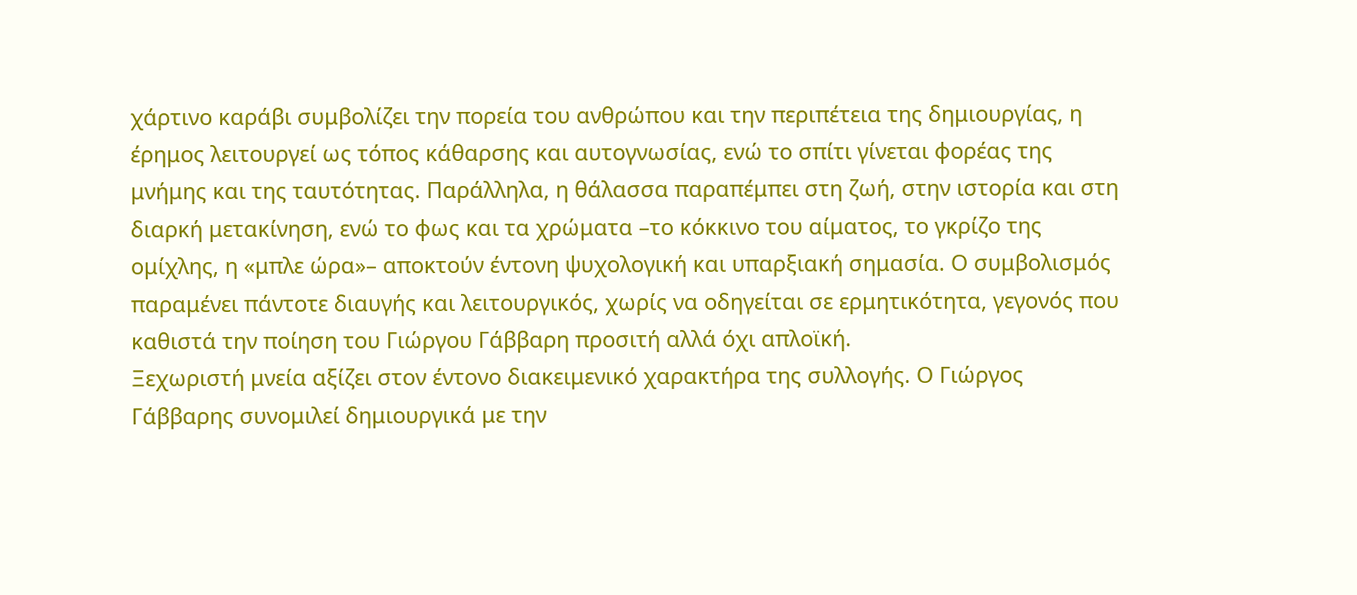χάρτινο καράβι συμβολίζει την πορεία του ανθρώπου και την περιπέτεια της δημιουργίας, η έρημος λειτουργεί ως τόπος κάθαρσης και αυτογνωσίας, ενώ το σπίτι γίνεται φορέας της μνήμης και της ταυτότητας. Παράλληλα, η θάλασσα παραπέμπει στη ζωή, στην ιστορία και στη διαρκή μετακίνηση, ενώ το φως και τα χρώματα –το κόκκινο του αίματος, το γκρίζο της ομίχλης, η «μπλε ώρα»– αποκτούν έντονη ψυχολογική και υπαρξιακή σημασία. Ο συμβολισμός παραμένει πάντοτε διαυγής και λειτουργικός, χωρίς να οδηγείται σε ερμητικότητα, γεγονός που καθιστά την ποίηση του Γιώργου Γάββαρη προσιτή αλλά όχι απλοϊκή.
Ξεχωριστή μνεία αξίζει στον έντονο διακειμενικό χαρακτήρα της συλλογής. Ο Γιώργος Γάββαρης συνομιλεί δημιουργικά με την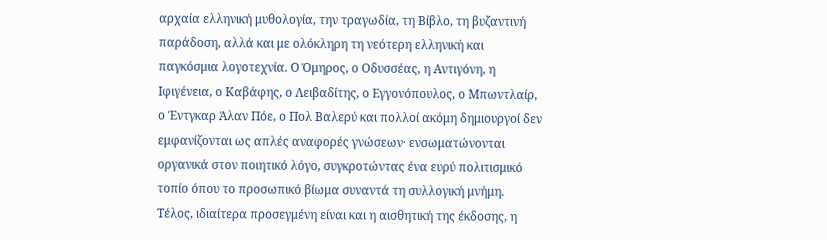αρχαία ελληνική μυθολογία, την τραγωδία, τη Βίβλο, τη βυζαντινή παράδοση, αλλά και με ολόκληρη τη νεότερη ελληνική και παγκόσμια λογοτεχνία. Ο Όμηρος, ο Οδυσσέας, η Αντιγόνη, η Ιφιγένεια, ο Καβάφης, ο Λειβαδίτης, ο Εγγονόπουλος, ο Μπωντλαίρ, ο Έντγκαρ Άλαν Πόε, ο Πολ Βαλερύ και πολλοί ακόμη δημιουργοί δεν εμφανίζονται ως απλές αναφορές γνώσεων· ενσωματώνονται οργανικά στον ποιητικό λόγο, συγκροτώντας ένα ευρύ πολιτισμικό τοπίο όπου το προσωπικό βίωμα συναντά τη συλλογική μνήμη.
Τέλος, ιδιαίτερα προσεγμένη είναι και η αισθητική της έκδοσης, η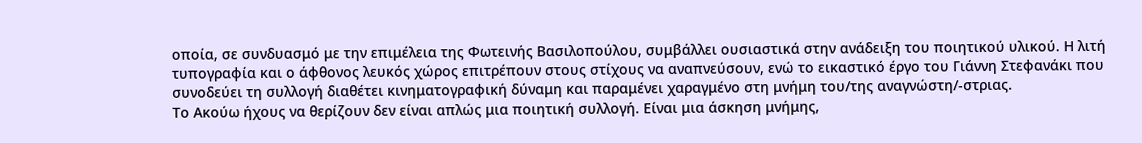οποία, σε συνδυασμό με την επιμέλεια της Φωτεινής Βασιλοπούλου, συμβάλλει ουσιαστικά στην ανάδειξη του ποιητικού υλικού. Η λιτή τυπογραφία και ο άφθονος λευκός χώρος επιτρέπουν στους στίχους να αναπνεύσουν, ενώ το εικαστικό έργο του Γιάννη Στεφανάκι που συνοδεύει τη συλλογή διαθέτει κινηματογραφική δύναμη και παραμένει χαραγμένο στη μνήμη του/της αναγνώστη/-στριας.
Το Ακούω ήχους να θερίζουν δεν είναι απλώς μια ποιητική συλλογή. Είναι μια άσκηση μνήμης,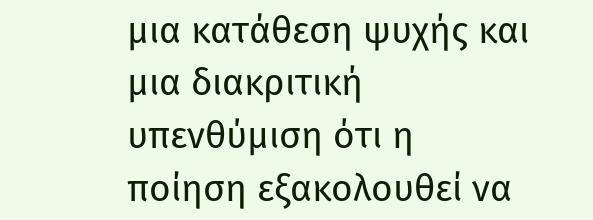μια κατάθεση ψυχής και μια διακριτική υπενθύμιση ότι η ποίηση εξακολουθεί να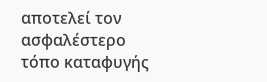αποτελεί τον ασφαλέστερο τόπο καταφυγής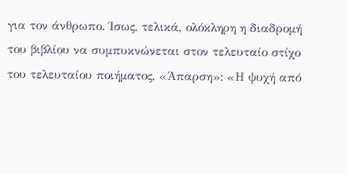για τον άνθρωπο. Ίσως, τελικά, ολόκληρη η διαδρομή του βιβλίου να συμπυκνώνεται στον τελευταίο στίχο του τελευταίου ποιήματος, «Άπαρση»: «Η ψυχή από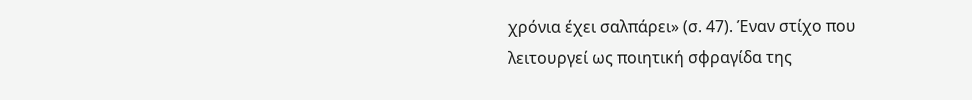χρόνια έχει σαλπάρει» (σ. 47). Έναν στίχο που λειτουργεί ως ποιητική σφραγίδα της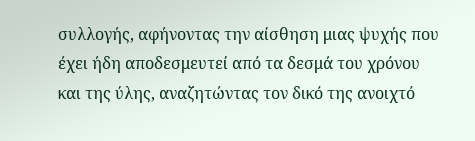συλλογής, αφήνοντας την αίσθηση μιας ψυχής που έχει ήδη αποδεσμευτεί από τα δεσμά του χρόνου και της ύλης, αναζητώντας τον δικό της ανοιχτό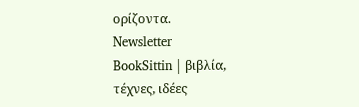ορίζοντα.
Newsletter
BookSittin | βιβλία, τέχνες, ιδέες